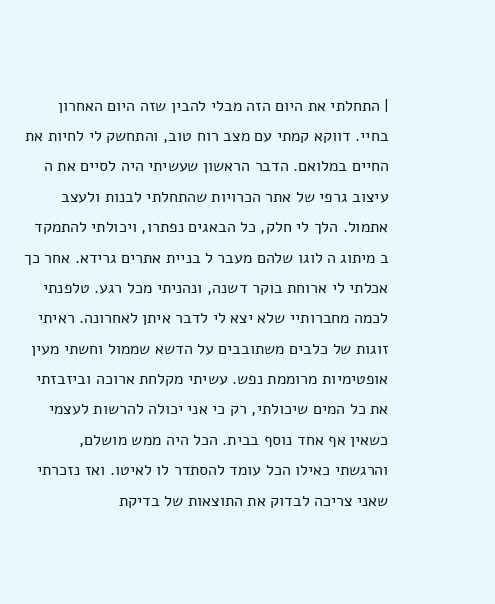| התחלתי את היום הזה מבלי להבין שזה היום האחרון בחיי. דווקא קמתי עם מצב רוח טוב, והתחשק לי לחיות את החיים במלואם. הדבר הראשון שעשיתי היה לסיים את ה עיצוב גרפי של אתר הכרויות שהתחלתי לבנות ולעצב אתמול. הלך לי חלק, כל הבאגים נפתרו, ויכולתי להתמקד ב מיתוג ה לוגו שלהם מעבר ל בניית אתרים גרידא. אחר כך אכלתי לי ארוחת בוקר דשנה, ונהניתי מכל רגע. טלפנתי לכמה מחברותיי שלא יצא לי לדבר איתן לאחרונה. ראיתי זוגות של כלבים משתובבים על הדשא שממול וחשתי מעין אופטימיות מרוממת נפש. עשיתי מקלחת ארוכה וביזבזתי את כל המים שיכולתי, רק כי אני יכולה להרשות לעצמי כשאין אף אחד נוסף בבית. הכל היה ממש מושלם, והרגשתי כאילו הכל עומד להסתדר לו לאיטו. ואז נזכרתי שאני צריכה לבדוק את התוצאות של בדיקת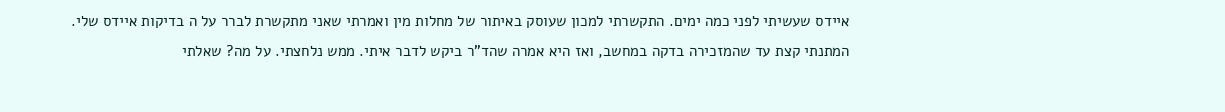איידס שעשיתי לפני כמה ימים. התקשרתי למכון שעוסק באיתור של מחלות מין ואמרתי שאני מתקשרת לברר על ה בדיקות איידס שלי. המתנתי קצת עד שהמזכירה בדקה במחשב, ואז היא אמרה שהד"ר ביקש לדבר איתי. ממש נלחצתי. על מה? שאלתי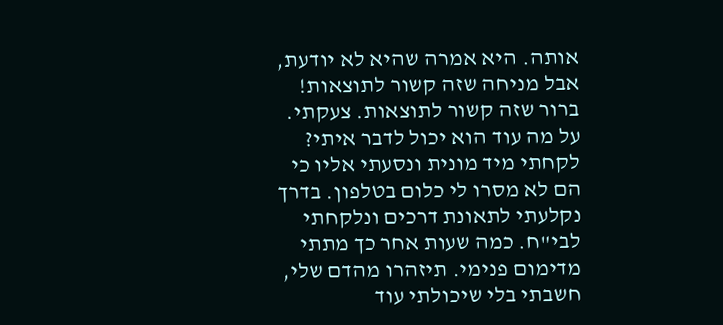אותה. היא אמרה שהיא לא יודעת, אבל מניחה שזה קשור לתוצאות! ברור שזה קשור לתוצאות. צעקתי. על מה עוד הוא יכול לדבר איתי? לקחתי מיד מונית ונסעתי אליו כי הם לא מסרו לי כלום בטלפון. בדרך נקלעתי לתאונת דרכים ונלקחתי לבי"ח. כמה שעות אחר כך מתתי מדימום פנימי. תיזהרו מהדם שלי, חשבתי בלי שיכולתי עוד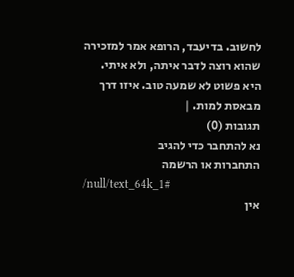לחשוב. בדיעבד, הרופא אמר למזכירה שהוא רוצה לדבר איתה, ולא איתי. היא פשוט לא שמעה טוב. איזו דרך מבאסת למות. |
תגובות (0)
נא להתחבר כדי להגיב
התחברות או הרשמה
/null/text_64k_1#
אין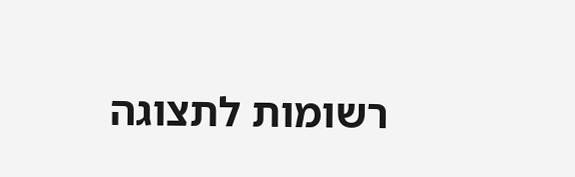רשומות לתצוגה